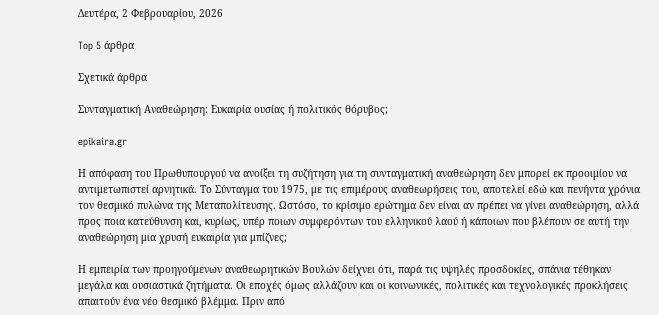Δευτέρα, 2 Φεβρουαρίου, 2026

Top 5 άρθρα

Σχετικά άρθρα

Συνταγματική Αναθεώρηση: Ευκαιρία ουσίας ή πολιτικός θόρυβος;

epikaira.gr

Η απόφαση του Πρωθυπουργού να ανοίξει τη συζήτηση για τη συνταγματική αναθεώρηση δεν μπορεί εκ προοιμίου να αντιμετωπιστεί αρνητικά. Το Σύνταγμα του 1975, με τις επιμέρους αναθεωρήσεις του, αποτελεί εδώ και πενήντα χρόνια τον θεσμικό πυλώνα της Μεταπολίτευσης. Ωστόσο, το κρίσιμο ερώτημα δεν είναι αν πρέπει να γίνει αναθεώρηση, αλλά προς ποια κατεύθυνση και, κυρίως, υπέρ ποιων συμφερόντων του ελληνικού λαού ή κάποιων που βλέπουν σε αυτή την αναθεώρηση μια χρυσή ευκαιρία για μπίζνες;

Η εμπειρία των προηγούμενων αναθεωρητικών Βουλών δείχνει ότι, παρά τις υψηλές προσδοκίες, σπάνια τέθηκαν μεγάλα και ουσιαστικά ζητήματα. Οι εποχές όμως αλλάζουν και οι κοινωνικές, πολιτικές και τεχνολογικές προκλήσεις απαιτούν ένα νέο θεσμικό βλέμμα. Πριν από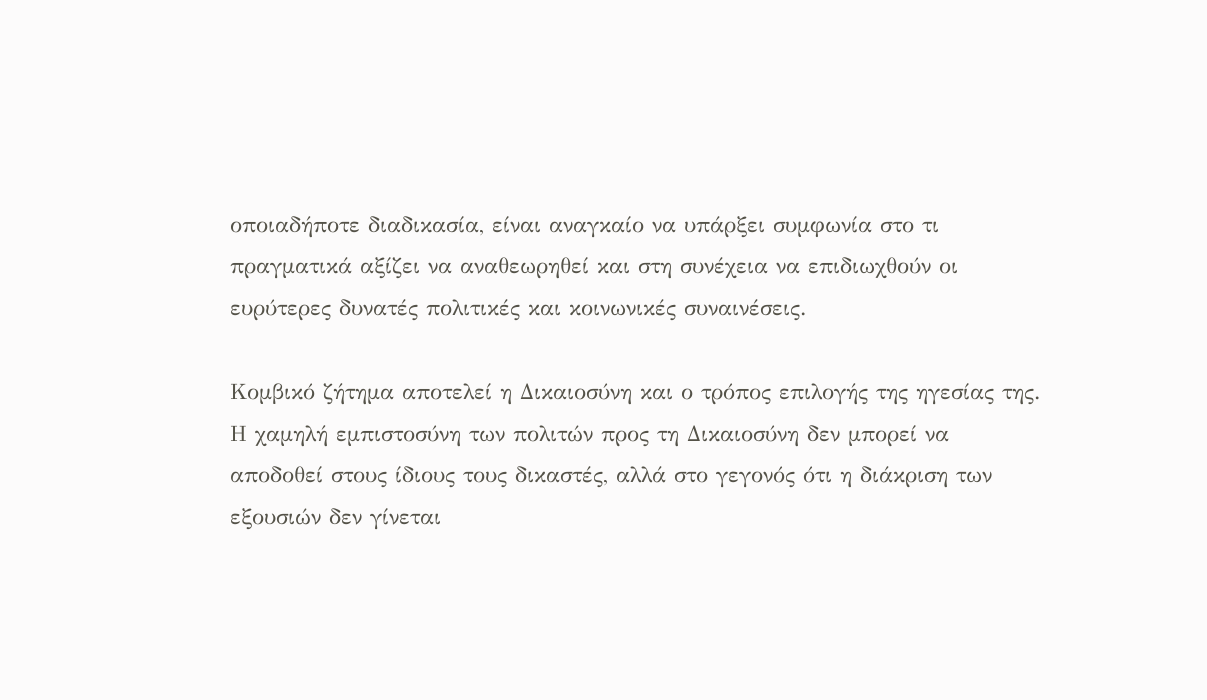οποιαδήποτε διαδικασία, είναι αναγκαίο να υπάρξει συμφωνία στο τι πραγματικά αξίζει να αναθεωρηθεί και στη συνέχεια να επιδιωχθούν οι ευρύτερες δυνατές πολιτικές και κοινωνικές συναινέσεις.

Κομβικό ζήτημα αποτελεί η Δικαιοσύνη και ο τρόπος επιλογής της ηγεσίας της. Η χαμηλή εμπιστοσύνη των πολιτών προς τη Δικαιοσύνη δεν μπορεί να αποδοθεί στους ίδιους τους δικαστές, αλλά στο γεγονός ότι η διάκριση των εξουσιών δεν γίνεται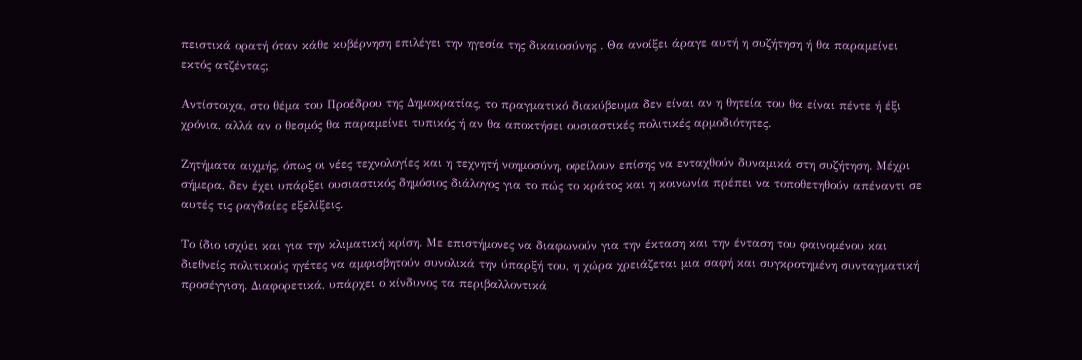πειστικά ορατή όταν κάθε κυβέρνηση επιλέγει την ηγεσία της δικαιοσύνης . Θα ανοίξει άραγε αυτή η συζήτηση ή θα παραμείνει εκτός ατζέντας;

Αντίστοιχα, στο θέμα του Προέδρου της Δημοκρατίας, το πραγματικό διακύβευμα δεν είναι αν η θητεία του θα είναι πέντε ή έξι χρόνια, αλλά αν ο θεσμός θα παραμείνει τυπικός ή αν θα αποκτήσει ουσιαστικές πολιτικές αρμοδιότητες.

Ζητήματα αιχμής, όπως οι νέες τεχνολογίες και η τεχνητή νοημοσύνη, οφείλουν επίσης να ενταχθούν δυναμικά στη συζήτηση. Μέχρι σήμερα, δεν έχει υπάρξει ουσιαστικός δημόσιος διάλογος για το πώς το κράτος και η κοινωνία πρέπει να τοποθετηθούν απέναντι σε αυτές τις ραγδαίες εξελίξεις.

Το ίδιο ισχύει και για την κλιματική κρίση. Με επιστήμονες να διαφωνούν για την έκταση και την ένταση του φαινομένου και διεθνείς πολιτικούς ηγέτες να αμφισβητούν συνολικά την ύπαρξή του, η χώρα χρειάζεται μια σαφή και συγκροτημένη συνταγματική προσέγγιση. Διαφορετικά, υπάρχει ο κίνδυνος τα περιβαλλοντικά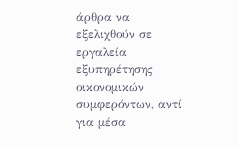άρθρα να εξελιχθούν σε εργαλεία εξυπηρέτησης οικονομικών συμφερόντων, αντί για μέσα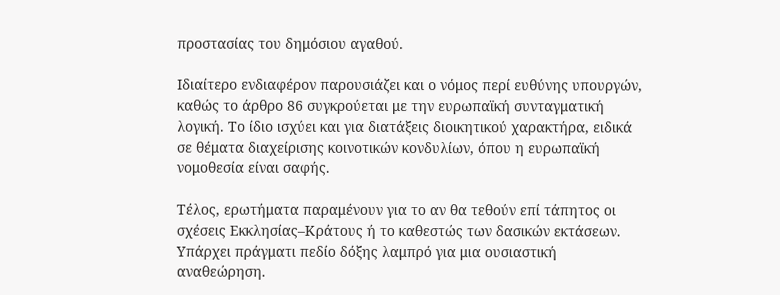προστασίας του δημόσιου αγαθού.

Ιδιαίτερο ενδιαφέρον παρουσιάζει και ο νόμος περί ευθύνης υπουργών, καθώς το άρθρο 86 συγκρούεται με την ευρωπαϊκή συνταγματική λογική. Το ίδιο ισχύει και για διατάξεις διοικητικού χαρακτήρα, ειδικά σε θέματα διαχείρισης κοινοτικών κονδυλίων, όπου η ευρωπαϊκή νομοθεσία είναι σαφής.

Τέλος, ερωτήματα παραμένουν για το αν θα τεθούν επί τάπητος οι σχέσεις Εκκλησίας–Κράτους ή το καθεστώς των δασικών εκτάσεων. Υπάρχει πράγματι πεδίο δόξης λαμπρό για μια ουσιαστική αναθεώρηση.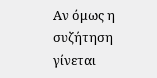Αν όμως η συζήτηση γίνεται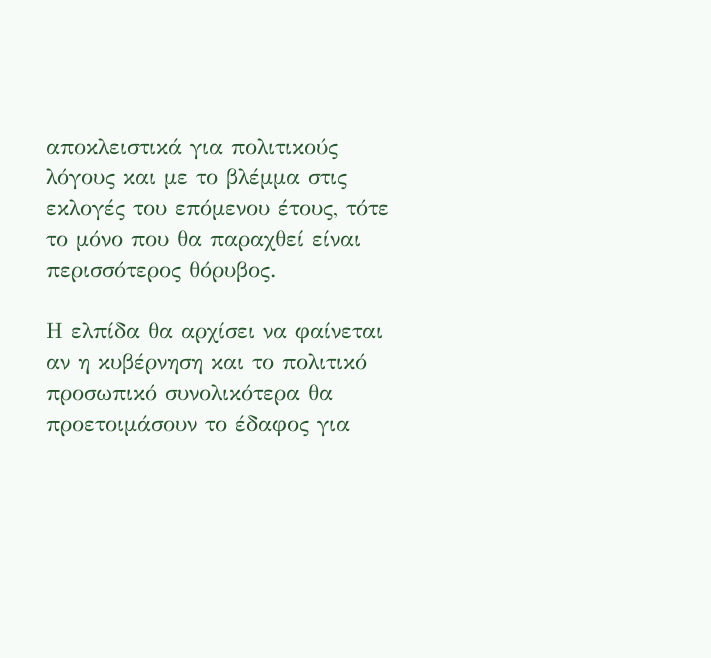αποκλειστικά για πολιτικούς λόγους και με το βλέμμα στις εκλογές του επόμενου έτους, τότε το μόνο που θα παραχθεί είναι περισσότερος θόρυβος.

Η ελπίδα θα αρχίσει να φαίνεται αν η κυβέρνηση και το πολιτικό προσωπικό συνολικότερα θα προετοιμάσουν το έδαφος για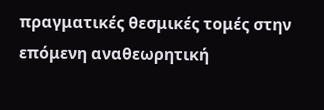πραγματικές θεσμικές τομές στην επόμενη αναθεωρητική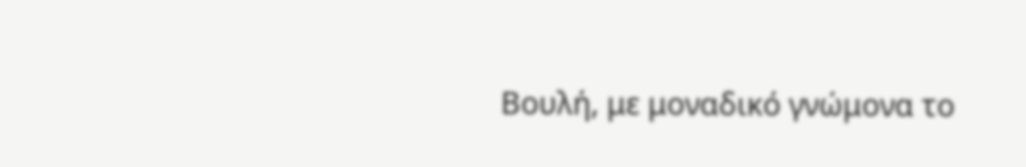Βουλή, με μοναδικό γνώμονα το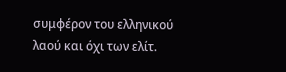συμφέρον του ελληνικού λαού και όχι των ελίτ.